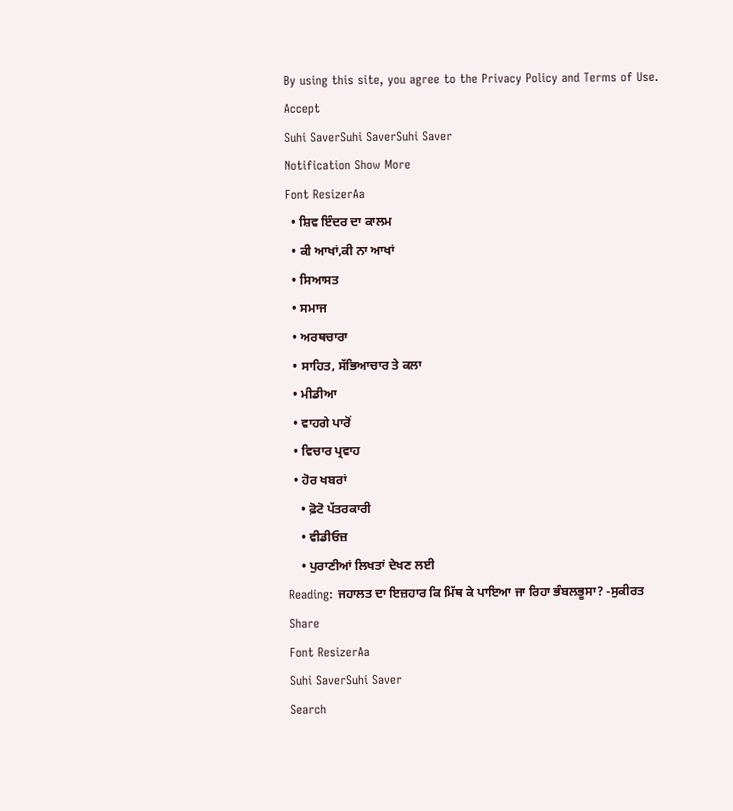By using this site, you agree to the Privacy Policy and Terms of Use.
Accept
Suhi SaverSuhi SaverSuhi Saver
Notification Show More
Font ResizerAa
  • ਸ਼ਿਵ ਇੰਦਰ ਦਾ ਕਾਲਮ
  • ਕੀ ਆਖਾਂ,ਕੀ ਨਾ ਆਖਾਂ
  • ਸਿਆਸਤ
  • ਸਮਾਜ
  • ਅਰਥਚਾਰਾ
  • ਸਾਹਿਤ, ਸੱਭਿਆਚਾਰ ਤੇ ਕਲਾ
  • ਮੀਡੀਆ
  • ਵਾਹਗੇ ਪਾਰੋਂ
  • ਵਿਚਾਰ ਪ੍ਰਵਾਹ
  • ਹੋਰ ਖਬਰਾਂ
    • ਫ਼ੋਟੋ ਪੱਤਰਕਾਰੀ
    • ਵੀਡੀਓਜ਼
    • ਪੁਰਾਣੀਆਂ ਲਿਖਤਾਂ ਦੇਖਣ ਲਈ
Reading: ਜਹਾਲਤ ਦਾ ਇਜ਼ਹਾਰ ਕਿ ਮਿੱਥ ਕੇ ਪਾਇਆ ਜਾ ਰਿਹਾ ਭੰਬਲਭੂਸਾ? -ਸੁਕੀਰਤ
Share
Font ResizerAa
Suhi SaverSuhi Saver
Search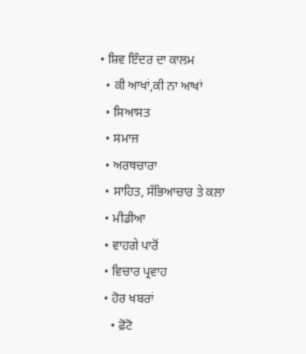• ਸ਼ਿਵ ਇੰਦਰ ਦਾ ਕਾਲਮ
  • ਕੀ ਆਖਾਂ,ਕੀ ਨਾ ਆਖਾਂ
  • ਸਿਆਸਤ
  • ਸਮਾਜ
  • ਅਰਥਚਾਰਾ
  • ਸਾਹਿਤ, ਸੱਭਿਆਚਾਰ ਤੇ ਕਲਾ
  • ਮੀਡੀਆ
  • ਵਾਹਗੇ ਪਾਰੋਂ
  • ਵਿਚਾਰ ਪ੍ਰਵਾਹ
  • ਹੋਰ ਖਬਰਾਂ
    • ਫ਼ੋਟੋ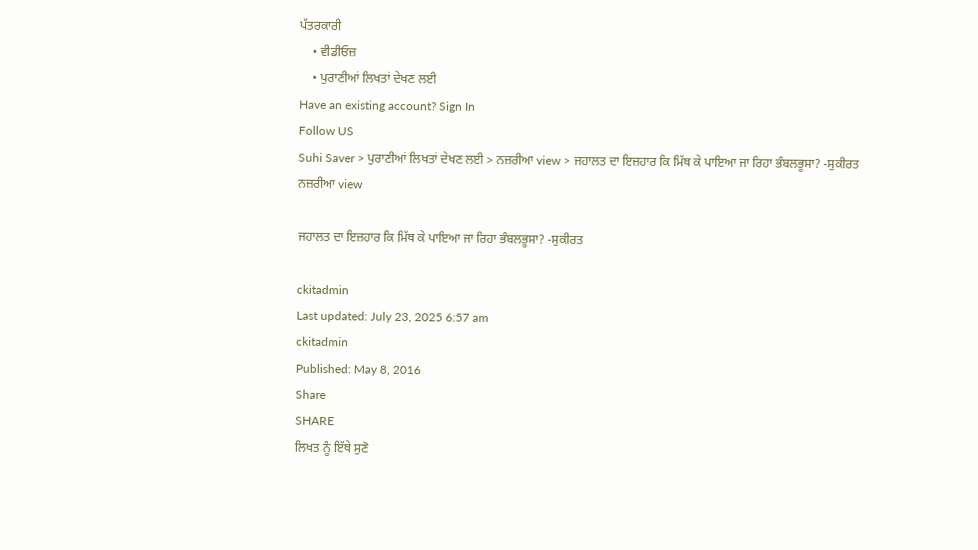ਪੱਤਰਕਾਰੀ
    • ਵੀਡੀਓਜ਼
    • ਪੁਰਾਣੀਆਂ ਲਿਖਤਾਂ ਦੇਖਣ ਲਈ
Have an existing account? Sign In
Follow US
Suhi Saver > ਪੁਰਾਣੀਆਂ ਲਿਖਤਾਂ ਦੇਖਣ ਲਈ > ਨਜ਼ਰੀਆ view > ਜਹਾਲਤ ਦਾ ਇਜ਼ਹਾਰ ਕਿ ਮਿੱਥ ਕੇ ਪਾਇਆ ਜਾ ਰਿਹਾ ਭੰਬਲਭੂਸਾ? -ਸੁਕੀਰਤ
ਨਜ਼ਰੀਆ view

ਜਹਾਲਤ ਦਾ ਇਜ਼ਹਾਰ ਕਿ ਮਿੱਥ ਕੇ ਪਾਇਆ ਜਾ ਰਿਹਾ ਭੰਬਲਭੂਸਾ? -ਸੁਕੀਰਤ

ckitadmin
Last updated: July 23, 2025 6:57 am
ckitadmin
Published: May 8, 2016
Share
SHARE
ਲਿਖਤ ਨੂੰ ਇੱਥੇ ਸੁਣੋ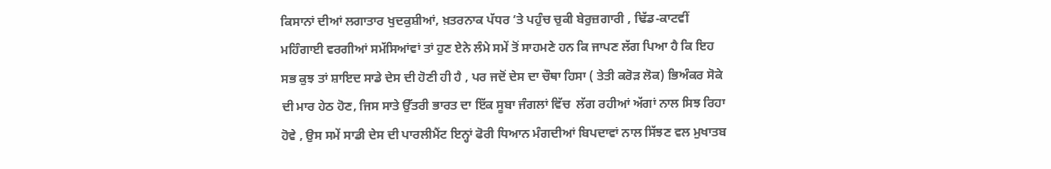ਕਿਸਾਨਾਂ ਦੀਆਂ ਲਗਾਤਾਰ ਖੁਦਕੁਸ਼ੀਆਂ, ਖ਼ਤਰਨਾਕ ਪੱਧਰ ’ਤੇ ਪਹੁੰਚ ਚੁਕੀ ਬੇਰੁਜ਼ਗਾਰੀ , ਢਿੱਡ-ਕਾਟਵੀਂ ਮਹਿੰਗਾਈ ਵਰਗੀਆਂ ਸਮੱਸਿਆਂਵਾਂ ਤਾਂ ਹੁਣ ਏਨੇ ਲੰਮੇ ਸਮੇਂ ਤੋਂ ਸਾਹਮਣੇ ਹਨ ਕਿ ਜਾਪਣ ਲੱਗ ਪਿਆ ਹੈ ਕਿ ਇਹ ਸਭ ਕੁਝ ਤਾਂ ਸ਼ਾਇਦ ਸਾਡੇ ਦੇਸ ਦੀ ਹੋਣੀ ਹੀ ਹੈ , ਪਰ ਜਦੋਂ ਦੇਸ ਦਾ ਚੌਥਾ ਹਿਸਾ ( ਤੇਤੀ ਕਰੋੜ ਲੋਕ) ਭਿਅੰਕਰ ਸੋਕੇ ਦੀ ਮਾਰ ਹੇਠ ਹੋਣ, ਜਿਸ ਸਾਤੇ ਉੱਤਰੀ ਭਾਰਤ ਦਾ ਇੱਕ ਸੂਬਾ ਜੰਗਲਾਂ ਵਿੱਚ  ਲੱਗ ਰਹੀਆਂ ਅੱਗਾਂ ਨਾਲ ਸਿਝ ਰਿਹਾ ਹੋਵੇ , ਉਸ ਸਮੇਂ ਸਾਡੀ ਦੇਸ ਦੀ ਪਾਰਲੀਮੈਂਟ ਇਨ੍ਹਾਂ ਫੋਰੀ ਧਿਆਨ ਮੰਗਦੀਆਂ ਬਿਪਦਾਵਾਂ ਨਾਲ ਸਿੱਝਣ ਵਲ ਮੁਖਾਤਬ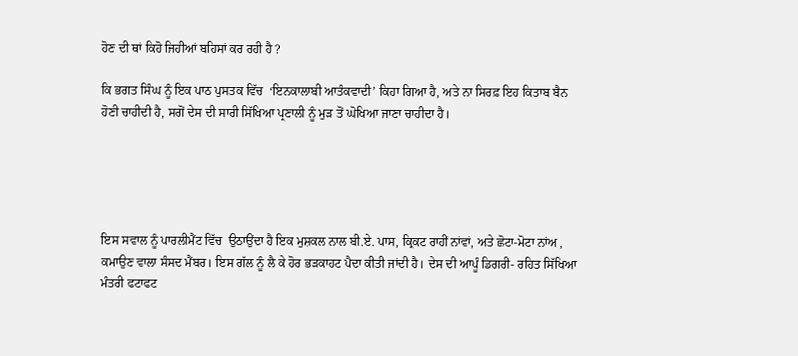ਹੋਣ ਦੀ ਥਾਂ ਕਿਹੋ ਜਿਹੀਆਂ ਬਹਿਸਾਂ ਕਰ ਰਹੀ ਹੈ ?

ਕਿ ਭਗਤ ਸਿੰਘ ਨੂੰ ਇਕ ਪਾਠ ਪੁਸਤਕ ਵਿੱਚ  ‘ਇਨਕਾਲਾਬੀ ਆਤੰਕਵਾਦੀ’ ਕਿਹਾ ਗਿਆ ਹੈ, ਅਤੇ ਨਾ ਸਿਰਫ਼ ਇਹ ਕਿਤਾਬ ਬੈਨ ਹੋਣੀ ਚਾਹੀਦੀ ਹੈ, ਸਗੋਂ ਦੇਸ ਦੀ ਸਾਰੀ ਸਿੱਖਿਆ ਪ੍ਰਣਾਲੀ ਨੂੰ ਮੁੜ ਤੋਂ ਘੋਖਿਆ ਜਾਣਾ ਚਾਹੀਦਾ ਹੈ।





ਇਸ ਸਵਾਲ ਨੂੰ ਪਾਰਲੀਮੈਂਟ ਵਿੱਚ  ਉਠਾਉਂਦਾ ਹੈ ਇਕ ਮੁਸ਼ਕਲ ਨਾਲ ਬੀ.ਏ. ਪਾਸ, ਕ੍ਰਿਕਟ ਰਾਹੀਂ ਨਾਂਵਾਂ, ਅਤੇ ਛੋਟਾ-ਮੋਟਾ ਨਾਂਅ , ਕਮਾਉਣ ਵਾਲਾ ਸੰਸਦ ਮੈਂਬਰ। ਇਸ ਗੱਲ ਨੂੰ ਲੈ ਕੇ ਹੋਰ ਭੜਕਾਹਟ ਪੈਦਾ ਕੀਤੀ ਜਾਂਦੀ ਹੈ। ਦੇਸ ਦੀ ਆਪੂੰ ਡਿਗਰੀ- ਰਹਿਤ ਸਿੱਖਿਆ ਮੰਤਰੀ ਫਟਾਫਟ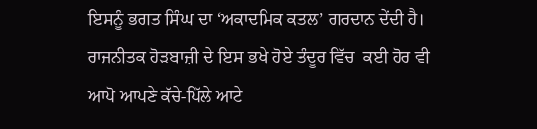ਇਸਨੂੰ ਭਗਤ ਸਿੰਘ ਦਾ ‘ਅਕਾਦਮਿਕ ਕਤਲ’ ਗਰਦਾਨ ਦੇਂਦੀ ਹੈ। ਰਾਜਨੀਤਕ ਹੋੜਬਾਜ਼ੀ ਦੇ ਇਸ ਭਖੇ ਹੋਏ ਤੰਦੂਰ ਵਿੱਚ  ਕਈ ਹੋਰ ਵੀ ਆਪੋ ਆਪਣੇ ਕੱਚੇ-ਪਿੱਲੇ ਆਟੇ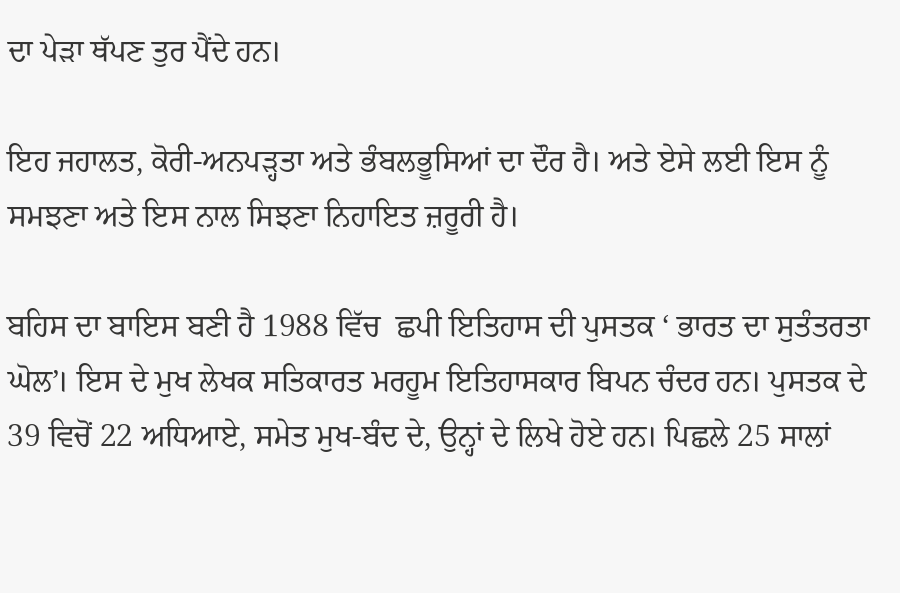ਦਾ ਪੇੜਾ ਥੱਪਣ ਤੁਰ ਪੈਂਦੇ ਹਨ।

ਇਹ ਜਹਾਲਤ, ਕੋਰੀ-ਅਨਪੜ੍ਹਤਾ ਅਤੇ ਭੰਬਲਭੂਸਿਆਂ ਦਾ ਦੌਰ ਹੈ। ਅਤੇ ਏਸੇ ਲਈ ਇਸ ਨੂੰ ਸਮਝਣਾ ਅਤੇ ਇਸ ਨਾਲ ਸਿਝਣਾ ਨਿਹਾਇਤ ਜ਼ਰੂਰੀ ਹੈ।

ਬਹਿਸ ਦਾ ਬਾਇਸ ਬਣੀ ਹੈ 1988 ਵਿੱਚ  ਛਪੀ ਇਤਿਹਾਸ ਦੀ ਪੁਸਤਕ ‘ ਭਾਰਤ ਦਾ ਸੁਤੰਤਰਤਾ ਘੋਲ’। ਇਸ ਦੇ ਮੁਖ ਲੇਖਕ ਸਤਿਕਾਰਤ ਮਰਹੂਮ ਇਤਿਹਾਸਕਾਰ ਬਿਪਨ ਚੰਦਰ ਹਨ। ਪੁਸਤਕ ਦੇ 39 ਵਿਚੋਂ 22 ਅਧਿਆਏ, ਸਮੇਤ ਮੁਖ-ਬੰਦ ਦੇ, ਉਨ੍ਹਾਂ ਦੇ ਲਿਖੇ ਹੋਏ ਹਨ। ਪਿਛਲੇ 25 ਸਾਲਾਂ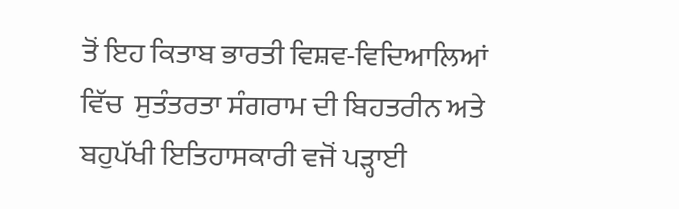ਤੋਂ ਇਹ ਕਿਤਾਬ ਭਾਰਤੀ ਵਿਸ਼ਵ-ਵਿਦਿਆਲਿਆਂ ਵਿੱਚ  ਸੁਤੰਤਰਤਾ ਸੰਗਰਾਮ ਦੀ ਬਿਹਤਰੀਨ ਅਤੇ ਬਹੁਪੱਖੀ ਇਤਿਹਾਸਕਾਰੀ ਵਜੋਂ ਪੜ੍ਹਾਈ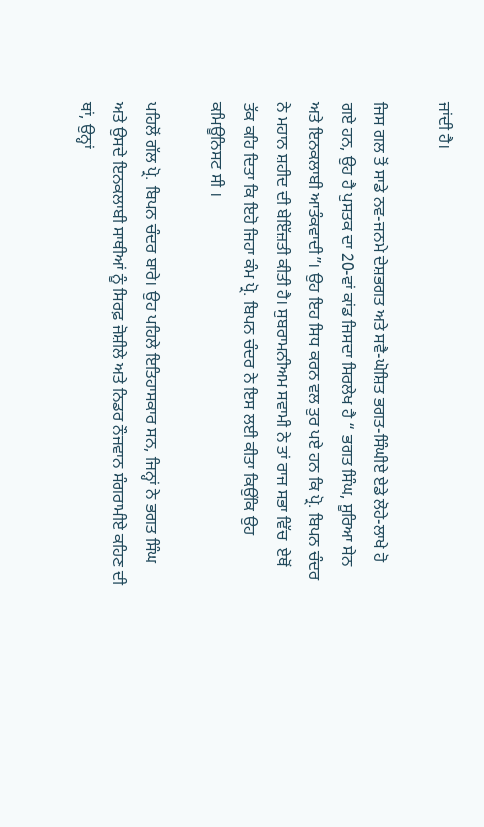ਜਾਂਦੀ ਹੈ।

ਜਿਸ ਗਲ ਤੋਂ ਸਾਡੇ ਨਵ-ਜਨਮੇ ਦੇਸ਼ਭਗਤ ਅਤੇ ਸਵੈ-ਘੋਸ਼ਿਤ ਭਗਤ-ਸਿੰਘੀਏ ਏਡੇ ਲੋਹੇ-ਲਾਖੇ ਹੋ ਗਏ ਹਨ, ਉਹ ਹੈ ਪੁਸਤਕ ਦਾ 20-ਵਾਂ ਕਾਂਡ ਜਿਸਦਾ ਸਿਰਲੇਖ ਹੈ “ ਭਗਤ ਸਿੰਘ, ਸੂਰਿਆ ਸੇਨ ਅਤੇ ਇਨਕਲਾਬੀ ਆਤੰਕਵਾਦੀ”। ਉਹ ਇਹ ਸਿਧ ਕਰਨ ਵਲ ਤੁਰ ਪਏ ਹਨ ਕਿ ਪ੍ਰੋ. ਬਿਪਨ ਚੰਦਰ ਨੇ ਮਹਾਨ ਸ਼ਹੀਦ ਦੀ ਬੇਇੱਜ਼ਤੀ ਕੀਤੀ ਹੈ। ਸੁਬਰਾਮਨੀਅਮ ਸਵਾਮੀ ਨੇ ਤਾਂ ਰਾਜ ਸਭਾ ਵਿੱਚ  ਏਥੋਂ ਤੱਕ ਕਹਿ ਦਿਤਾ ਕਿ ਇਹੋ ਜਿਹਾ ਕੰਮ ਪ੍ਰੋ. ਬਿਪਨ ਚੰਦਰ ਨੇ ਇਸ ਲਈ ਕੀਤਾ ਕਿਉਂਕਿ ਉਹ ਕਮਿਊਨਿਸਟ ਸੀ ।

ਪਹਿਲੋਂ ਗੱਲ ਪ੍ਰੋ. ਬਿਪਨ ਚੰਦਰ ਬਾਰੇ। ਉਹ ਪਹਿਲੇ ਇਤਿਹਾਸਕਾਰ ਸਨ, ਜਿਨ੍ਹਾਂ ਨੇ ਭਗਤ ਸਿੰਘ ਅਤੇ ਉਸਦੇ ਇਨਕਲਾਬੀ ਸਾਥੀਆਂ ਨੂੰ ਸਿਰਫ਼ ਜੋਸ਼ੀਲੇ ਅਤੇ ਨਿਡਰ ਨੌਜਵਾਨ ਸੰਗਰਾਮੀਏ ਕਹਿਣ ਦੀ ਥਾਂ, ਉਨ੍ਹਾਂ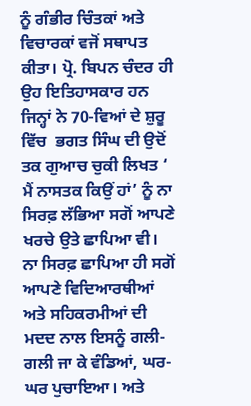ਨੂੰ ਗੰਭੀਰ ਚਿੰਤਕਾਂ ਅਤੇ ਵਿਚਾਰਕਾਂ ਵਜੋਂ ਸਥਾਪਤ ਕੀਤਾ। ਪ੍ਰੋ. ਬਿਪਨ ਚੰਦਰ ਹੀ ਉਹ ਇਤਿਹਾਸਕਾਰ ਹਨ ਜਿਨ੍ਹਾਂ ਨੇ 70-ਵਿਆਂ ਦੇ ਸ਼ੁਰੂ ਵਿੱਚ  ਭਗਤ ਸਿੰਘ ਦੀ ਉਦੋਂ ਤਕ ਗੁਆਚ ਚੁਕੀ ਲਿਖਤ ‘ ਮੈਂ ਨਾਸਤਕ ਕਿਉਂ ਹਾਂ’ ਨੂੰ ਨਾ ਸਿਰਫ਼ ਲੱਭਿਆ ਸਗੋਂ ਆਪਣੇ ਖਰਚੇ ਉਤੇ ਛਾਪਿਆ ਵੀ। ਨਾ ਸਿਰਫ਼ ਛਾਪਿਆ ਹੀ ਸਗੋਂ ਆਪਣੇ ਵਿਦਿਆਰਥੀਆਂ ਅਤੇ ਸਹਿਕਰਮੀਆਂ ਦੀ ਮਦਦ ਨਾਲ ਇਸਨੂੰ ਗਲੀ-ਗਲੀ ਜਾ ਕੇ ਵੰਡਿਆਂ, ਘਰ-ਘਰ ਪੁਚਾਇਆ। ਅਤੇ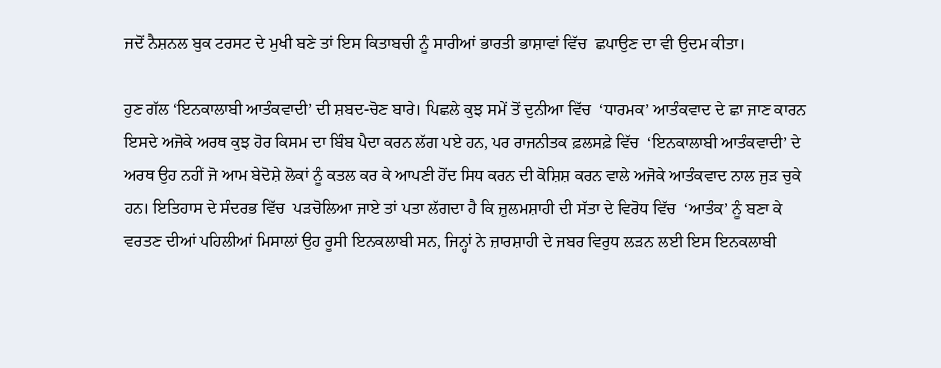ਜਦੋਂ ਨੈਸ਼ਨਲ ਬੁਕ ਟਰਸਟ ਦੇ ਮੁਖੀ ਬਣੇ ਤਾਂ ਇਸ ਕਿਤਾਬਚੀ ਨੂੰ ਸਾਰੀਆਂ ਭਾਰਤੀ ਭਾਸ਼ਾਵਾਂ ਵਿੱਚ  ਛਪਾਉਣ ਦਾ ਵੀ ਉਦਮ ਕੀਤਾ।

ਹੁਣ ਗੱਲ ‘ਇਨਕਾਲਾਬੀ ਆਤੰਕਵਾਦੀ’ ਦੀ ਸ਼ਬਦ-ਚੋਣ ਬਾਰੇ। ਪਿਛਲੇ ਕੁਝ ਸਮੇਂ ਤੋਂ ਦੁਨੀਆ ਵਿੱਚ  ‘ਧਾਰਮਕ’ ਆਤੰਕਵਾਦ ਦੇ ਛਾ ਜਾਣ ਕਾਰਨ ਇਸਦੇ ਅਜੋਕੇ ਅਰਥ ਕੁਝ ਹੋਰ ਕਿਸਮ ਦਾ ਬਿੰਬ ਪੈਦਾ ਕਰਨ ਲੱਗ ਪਏ ਹਨ, ਪਰ ਰਾਜਨੀਤਕ ਫ਼ਲਸਫ਼ੇ ਵਿੱਚ  ‘ਇਨਕਾਲਾਬੀ ਆਤੰਕਵਾਦੀ’ ਦੇ ਅਰਥ ਉਹ ਨਹੀਂ ਜੋ ਆਮ ਬੇਦੋਸ਼ੇ ਲੋਕਾਂ ਨੂੰ ਕਤਲ ਕਰ ਕੇ ਆਪਣੀ ਹੋਂਦ ਸਿਧ ਕਰਨ ਦੀ ਕੋਸ਼ਿਸ਼ ਕਰਨ ਵਾਲੇ ਅਜੋਕੇ ਆਤੰਕਵਾਦ ਨਾਲ ਜੁੜ ਚੁਕੇ ਹਨ। ਇਤਿਹਾਸ ਦੇ ਸੰਦਰਭ ਵਿੱਚ  ਪੜਚੋਲਿਆ ਜਾਏ ਤਾਂ ਪਤਾ ਲੱਗਦਾ ਹੈ ਕਿ ਜ਼ੁਲਮਸ਼ਾਹੀ ਦੀ ਸੱਤਾ ਦੇ ਵਿਰੋਧ ਵਿੱਚ  ‘ਆਤੰਕ’ ਨੂੰ ਬਣਾ ਕੇ ਵਰਤਣ ਦੀਆਂ ਪਹਿਲੀਆਂ ਮਿਸਾਲਾਂ ਉਹ ਰੂਸੀ ਇਨਕਲਾਬੀ ਸਨ, ਜਿਨ੍ਹਾਂ ਨੇ ਜ਼ਾਰਸ਼ਾਹੀ ਦੇ ਜਬਰ ਵਿਰੁਧ ਲੜਨ ਲਈ ਇਸ ਇਨਕਲਾਬੀ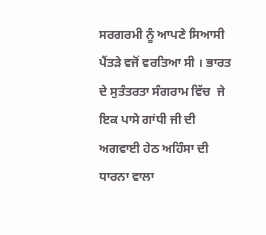ਸਰਗਰਮੀ ਨੂੰ ਆਪਣੇ ਸਿਆਸੀ ਪੈਂਤੜੇ ਵਜੋਂ ਵਰਤਿਆ ਸੀ । ਭਾਰਤ ਦੇ ਸੁਤੰਤਰਤਾ ਸੰਗਰਾਮ ਵਿੱਚ  ਜੇ ਇਕ ਪਾਸੇ ਗਾਂਧੀ ਜੀ ਦੀ ਅਗਵਾਈ ਹੇਠ ਅਹਿੰਸਾ ਦੀ ਧਾਰਨਾ ਵਾਲਾ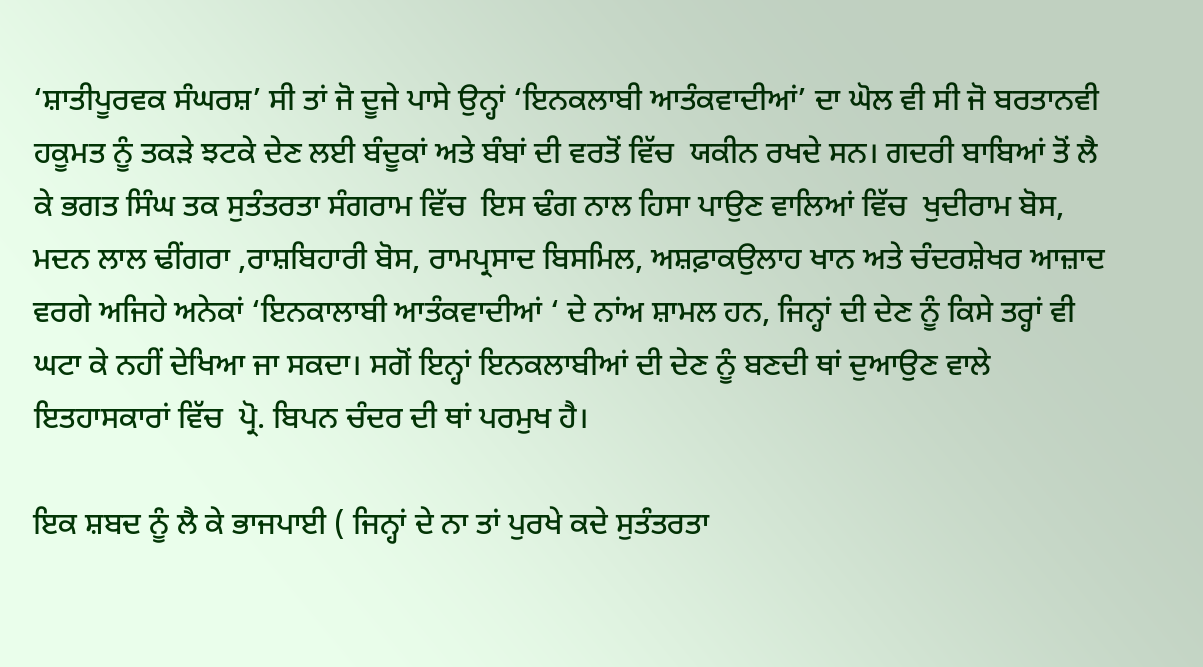‘ਸ਼ਾਤੀਪੂਰਵਕ ਸੰਘਰਸ਼’ ਸੀ ਤਾਂ ਜੋ ਦੂਜੇ ਪਾਸੇ ਉਨ੍ਹਾਂ ‘ਇਨਕਲਾਬੀ ਆਤੰਕਵਾਦੀਆਂ’ ਦਾ ਘੋਲ ਵੀ ਸੀ ਜੋ ਬਰਤਾਨਵੀ ਹਕੂਮਤ ਨੂੰ ਤਕੜੇ ਝਟਕੇ ਦੇਣ ਲਈ ਬੰਦੂਕਾਂ ਅਤੇ ਬੰਬਾਂ ਦੀ ਵਰਤੋਂ ਵਿੱਚ  ਯਕੀਨ ਰਖਦੇ ਸਨ। ਗਦਰੀ ਬਾਬਿਆਂ ਤੋਂ ਲੈ ਕੇ ਭਗਤ ਸਿੰਘ ਤਕ ਸੁਤੰਤਰਤਾ ਸੰਗਰਾਮ ਵਿੱਚ  ਇਸ ਢੰਗ ਨਾਲ ਹਿਸਾ ਪਾਉਣ ਵਾਲਿਆਂ ਵਿੱਚ  ਖੁਦੀਰਾਮ ਬੋਸ, ਮਦਨ ਲਾਲ ਢੀਂਗਰਾ ,ਰਾਸ਼ਬਿਹਾਰੀ ਬੋਸ, ਰਾਮਪ੍ਰਸਾਦ ਬਿਸਮਿਲ, ਅਸ਼ਫ਼ਾਕਉਲਾਹ ਖਾਨ ਅਤੇ ਚੰਦਰਸ਼ੇਖਰ ਆਜ਼ਾਦ ਵਰਗੇ ਅਜਿਹੇ ਅਨੇਕਾਂ ‘ਇਨਕਾਲਾਬੀ ਆਤੰਕਵਾਦੀਆਂ ‘ ਦੇ ਨਾਂਅ ਸ਼ਾਮਲ ਹਨ, ਜਿਨ੍ਹਾਂ ਦੀ ਦੇਣ ਨੂੰ ਕਿਸੇ ਤਰ੍ਹਾਂ ਵੀ ਘਟਾ ਕੇ ਨਹੀਂ ਦੇਖਿਆ ਜਾ ਸਕਦਾ। ਸਗੋਂ ਇਨ੍ਹਾਂ ਇਨਕਲਾਬੀਆਂ ਦੀ ਦੇਣ ਨੂੰ ਬਣਦੀ ਥਾਂ ਦੁਆਉਣ ਵਾਲੇ ਇਤਹਾਸਕਾਰਾਂ ਵਿੱਚ  ਪ੍ਰੋ. ਬਿਪਨ ਚੰਦਰ ਦੀ ਥਾਂ ਪਰਮੁਖ ਹੈ।

ਇਕ ਸ਼ਬਦ ਨੂੰ ਲੈ ਕੇ ਭਾਜਪਾਈ ( ਜਿਨ੍ਹਾਂ ਦੇ ਨਾ ਤਾਂ ਪੁਰਖੇ ਕਦੇ ਸੁਤੰਤਰਤਾ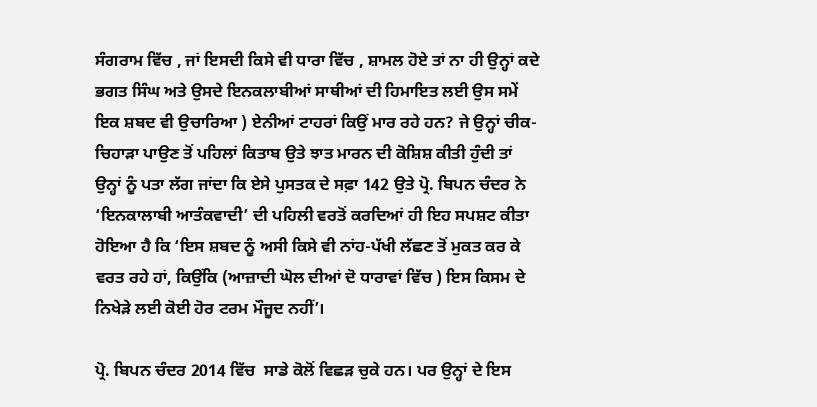ਸੰਗਰਾਮ ਵਿੱਚ , ਜਾਂ ਇਸਦੀ ਕਿਸੇ ਵੀ ਧਾਰਾ ਵਿੱਚ , ਸ਼ਾਮਲ ਹੋਏ ਤਾਂ ਨਾ ਹੀ ਉਨ੍ਹਾਂ ਕਦੇ ਭਗਤ ਸਿੰਘ ਅਤੇ ਉਸਦੇ ਇਨਕਲਾਬੀਆਂ ਸਾਥੀਆਂ ਦੀ ਹਿਮਾਇਤ ਲਈ ਉਸ ਸਮੇਂ ਇਕ ਸ਼ਬਦ ਵੀ ਉਚਾਰਿਆ ) ਏਨੀਆਂ ਟਾਹਰਾਂ ਕਿਉਂ ਮਾਰ ਰਹੇ ਹਨ? ਜੇ ਉਨ੍ਹਾਂ ਚੀਕ-ਚਿਹਾੜਾ ਪਾਉਣ ਤੋਂ ਪਹਿਲਾਂ ਕਿਤਾਬ ਉਤੇ ਝਾਤ ਮਾਰਨ ਦੀ ਕੋਸ਼ਿਸ਼ ਕੀਤੀ ਹੁੰਦੀ ਤਾਂ ਉਨ੍ਹਾਂ ਨੂੰ ਪਤਾ ਲੱਗ ਜਾਂਦਾ ਕਿ ਏਸੇ ਪੁਸਤਕ ਦੇ ਸਫ਼ਾ 142 ਉਤੇ ਪ੍ਰੋ. ਬਿਪਨ ਚੰਦਰ ਨੇ ‘ਇਨਕਾਲਾਬੀ ਆਤੰਕਵਾਦੀ’ ਦੀ ਪਹਿਲੀ ਵਰਤੋਂ ਕਰਦਿਆਂ ਹੀ ਇਹ ਸਪਸ਼ਟ ਕੀਤਾ ਹੋਇਆ ਹੈ ਕਿ ‘ਇਸ ਸ਼ਬਦ ਨੂੰ ਅਸੀ ਕਿਸੇ ਵੀ ਨਾਂਹ-ਪੱਖੀ ਲੱਛਣ ਤੋਂ ਮੁਕਤ ਕਰ ਕੇ ਵਰਤ ਰਹੇ ਹਾਂ, ਕਿਉਂਕਿ (ਆਜ਼ਾਦੀ ਘੋਲ ਦੀਆਂ ਦੋ ਧਾਰਾਵਾਂ ਵਿੱਚ ) ਇਸ ਕਿਸਮ ਦੇ ਨਿਖੇੜੇ ਲਈ ਕੋਈ ਹੋਰ ਟਰਮ ਮੌਜੂਦ ਨਹੀਂ’।

ਪ੍ਰੋ. ਬਿਪਨ ਚੰਦਰ 2014 ਵਿੱਚ  ਸਾਡੇ ਕੋਲੋਂ ਵਿਛੜ ਚੁਕੇ ਹਨ। ਪਰ ਉਨ੍ਹਾਂ ਦੇ ਇਸ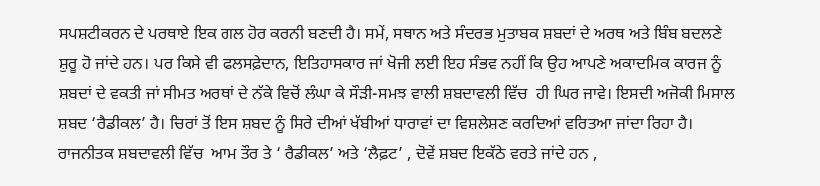ਸਪਸ਼ਟੀਕਰਨ ਦੇ ਪਰਥਾਏ ਇਕ ਗਲ ਹੋਰ ਕਰਨੀ ਬਣਦੀ ਹੈ। ਸਮੇਂ, ਸਥਾਨ ਅਤੇ ਸੰਦਰਭ ਮੁਤਾਬਕ ਸ਼ਬਦਾਂ ਦੇ ਅਰਥ ਅਤੇ ਬਿੰਬ ਬਦਲਣੇ ਸ਼ੁਰੂ ਹੋ ਜਾਂਦੇ ਹਨ। ਪਰ ਕਿਸੇ ਵੀ ਫਲਸਫ਼ੇਦਾਨ, ਇਤਿਹਾਸਕਾਰ ਜਾਂ ਖੋਜੀ ਲਈ ਇਹ ਸੰਭਵ ਨਹੀਂ ਕਿ ਉਹ ਆਪਣੇ ਅਕਾਦਮਿਕ ਕਾਰਜ ਨੂੰ ਸ਼ਬਦਾਂ ਦੇ ਵਕਤੀ ਜਾਂ ਸੀਮਤ ਅਰਥਾਂ ਦੇ ਨੱਕੇ ਵਿਚੋਂ ਲੰਘਾ ਕੇ ਸੌੜੀ-ਸਮਝ ਵਾਲੀ ਸ਼ਬਦਾਵਲੀ ਵਿੱਚ  ਹੀ ਘਿਰ ਜਾਵੇ। ਇਸਦੀ ਅਜੋਕੀ ਮਿਸਾਲ ਸ਼ਬਦ ‘ਰੈਡੀਕਲ’ ਹੈ। ਚਿਰਾਂ ਤੋਂ ਇਸ ਸ਼ਬਦ ਨੂੰ ਸਿਰੇ ਦੀਆਂ ਖੱਬੀਆਂ ਧਾਰਾਵਾਂ ਦਾ ਵਿਸ਼ਲੇਸ਼ਣ ਕਰਦਿਆਂ ਵਰਿਤਆ ਜਾਂਦਾ ਰਿਹਾ ਹੈ। ਰਾਜਨੀਤਕ ਸ਼ਬਦਾਵਲੀ ਵਿੱਚ  ਆਮ ਤੌਰ ਤੇ ‘ ਰੈਡੀਕਲ’ ਅਤੇ ‘ਲੈਫ਼ਟ’ , ਦੋਵੇਂ ਸ਼ਬਦ ਇਕੱਠੇ ਵਰਤੇ ਜਾਂਦੇ ਹਨ ,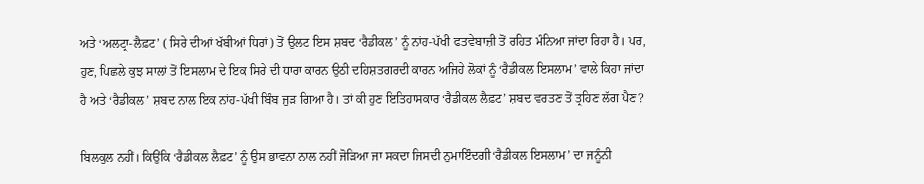ਅਤੇ ‘ਅਲਟ੍ਰਾ-ਲੈਫ਼ਟ’ ( ਸਿਰੇ ਦੀਆਂ ਖੱਬੀਆਂ ਧਿਰਾਂ) ਤੋਂ ਉਲਟ ਇਸ ਸ਼ਬਦ ‘ਰੈਡੀਕਲ’ ਨੂੰ ਨਾਂਹ-ਪੱਖੀ ਫਤਵੇਬਾਜ਼ੀ ਤੋਂ ਰਹਿਤ ਮੰਨਿਆ ਜਾਂਦਾ ਰਿਹਾ ਹੈ। ਪਰ, ਹੁਣ, ਪਿਛਲੇ ਕੁਝ ਸਾਲਾਂ ਤੋਂ ਇਸਲਾਮ ਦੇ ਇਕ ਸਿਰੇ ਦੀ ਧਾਰਾ ਕਾਰਨ ਉਠੀ ਦਹਿਸ਼ਤਗਰਦੀ ਕਾਰਨ ਅਜਿਹੇ ਲੋਕਾਂ ਨੂੰ ‘ਰੈਡੀਕਲ ਇਸਲਾਮ’ ਵਾਲੇ ਕਿਹਾ ਜਾਂਦਾ ਹੈ ਅਤੇ ‘ਰੈਡੀਕਲ’ ਸ਼ਬਦ ਨਾਲ ਇਕ ਨਾਂਹ-ਪੱਖੀ ਬਿੰਬ ਜੁੜ ਗਿਆ ਹੈ। ਤਾਂ ਕੀ ਹੁਣ ਇਤਿਹਾਸਕਾਰ ‘ਰੈਡੀਕਲ ਲੈਫ਼ਟ’ ਸ਼ਬਦ ਵਰਤਣ ਤੋਂ ਤ੍ਰਹਿਣ ਲੱਗ ਪੈਣ?

ਬਿਲਕੁਲ ਨਹੀਂ। ਕਿਉਂਕਿ ‘ਰੈਡੀਕਲ ਲੈਫ਼ਟ’ ਨੂੰ ਉਸ ਭਾਵਨਾ ਨਾਲ ਨਹੀਂ ਜੋੜਿਆ ਜਾ ਸਕਦਾ ਜਿਸਦੀ ਨੁਮਾਇੰਦਗੀ‘ਰੈਡੀਕਲ ਇਸਲਾਮ’ ਦਾ ਜਨੂੰਨੀ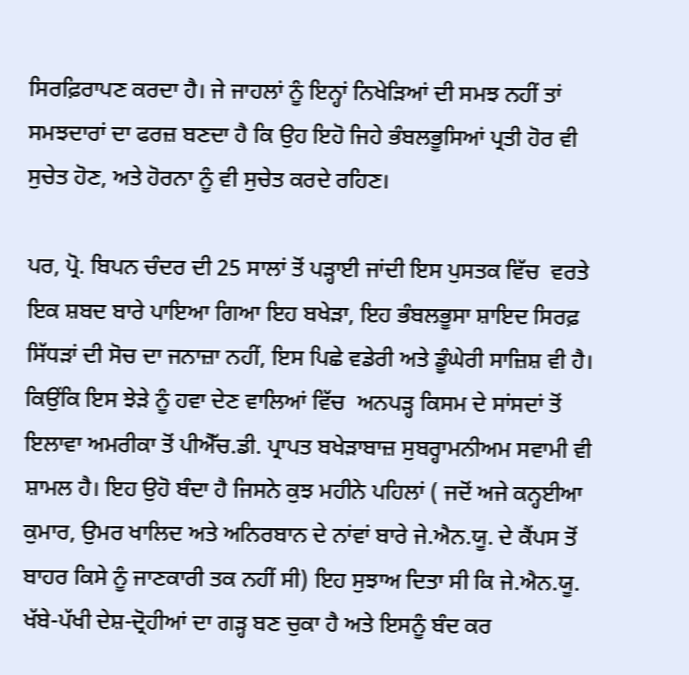ਸਿਰਫ਼ਿਰਾਪਣ ਕਰਦਾ ਹੈ। ਜੇ ਜਾਹਲਾਂ ਨੂੰ ਇਨ੍ਹਾਂ ਨਿਖੇੜਿਆਂ ਦੀ ਸਮਝ ਨਹੀਂ ਤਾਂ ਸਮਝਦਾਰਾਂ ਦਾ ਫਰਜ਼ ਬਣਦਾ ਹੈ ਕਿ ਉਹ ਇਹੋ ਜਿਹੇ ਭੰਬਲਭੂਸਿਆਂ ਪ੍ਰਤੀ ਹੋਰ ਵੀ ਸੁਚੇਤ ਹੋਣ, ਅਤੇ ਹੋਰਨਾ ਨੂੰ ਵੀ ਸੁਚੇਤ ਕਰਦੇ ਰਹਿਣ।

ਪਰ, ਪ੍ਰੋ. ਬਿਪਨ ਚੰਦਰ ਦੀ 25 ਸਾਲਾਂ ਤੋਂ ਪੜ੍ਹਾਈ ਜਾਂਦੀ ਇਸ ਪੁਸਤਕ ਵਿੱਚ  ਵਰਤੇ ਇਕ ਸ਼ਬਦ ਬਾਰੇ ਪਾਇਆ ਗਿਆ ਇਹ ਬਖੇੜਾ, ਇਹ ਭੰਬਲਭੂਸਾ ਸ਼ਾਇਦ ਸਿਰਫ਼ ਸਿੱਧੜਾਂ ਦੀ ਸੋਚ ਦਾ ਜਨਾਜ਼ਾ ਨਹੀਂ, ਇਸ ਪਿਛੇ ਵਡੇਰੀ ਅਤੇ ਡੂੰਘੇਰੀ ਸਾਜ਼ਿਸ਼ ਵੀ ਹੈ। ਕਿਉਂਕਿ ਇਸ ਝੇੜੇ ਨੂੰ ਹਵਾ ਦੇਣ ਵਾਲਿਆਂ ਵਿੱਚ  ਅਨਪੜ੍ਹ ਕਿਸਮ ਦੇ ਸਾਂਸਦਾਂ ਤੋਂ ਇਲਾਵਾ ਅਮਰੀਕਾ ਤੋਂ ਪੀਐੱਚ.ਡੀ. ਪ੍ਰਾਪਤ ਬਖੇੜਾਬਾਜ਼ ਸੁਬਰ੍ਹਾਮਨੀਅਮ ਸਵਾਮੀ ਵੀ ਸ਼ਾਮਲ ਹੈ। ਇਹ ਉਹੋ ਬੰਦਾ ਹੈ ਜਿਸਨੇ ਕੁਝ ਮਹੀਨੇ ਪਹਿਲਾਂ ( ਜਦੋਂ ਅਜੇ ਕਨ੍ਹਈਆ ਕੁਮਾਰ, ਉਮਰ ਖਾਲਿਦ ਅਤੇ ਅਨਿਰਬਾਨ ਦੇ ਨਾਂਵਾਂ ਬਾਰੇ ਜੇ.ਐਨ.ਯੂ. ਦੇ ਕੈਂਪਸ ਤੋਂ ਬਾਹਰ ਕਿਸੇ ਨੂੰ ਜਾਣਕਾਰੀ ਤਕ ਨਹੀਂ ਸੀ) ਇਹ ਸੁਝਾਅ ਦਿਤਾ ਸੀ ਕਿ ਜੇ.ਐਨ.ਯੂ. ਖੱਬੇ-ਪੱਖੀ ਦੇਸ਼-ਦ੍ਰੋਹੀਆਂ ਦਾ ਗੜ੍ਹ ਬਣ ਚੁਕਾ ਹੈ ਅਤੇ ਇਸਨੂੰ ਬੰਦ ਕਰ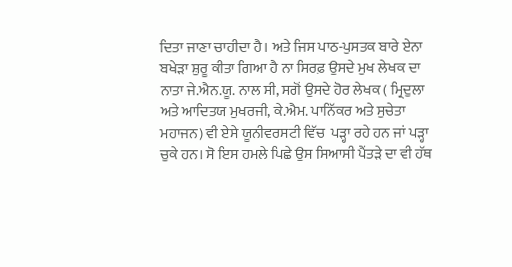ਦਿਤਾ ਜਾਣਾ ਚਾਹੀਦਾ ਹੈ। ਅਤੇ ਜਿਸ ਪਾਠ-ਪੁਸਤਕ ਬਾਰੇ ਏਨਾ ਬਖੇੜਾ ਸ਼ੁਰੂ ਕੀਤਾ ਗਿਆ ਹੈ ਨਾ ਸਿਰਫ਼ ਉਸਦੇ ਮੁਖ ਲੇਖਕ ਦਾ ਨਾਤਾ ਜੇ.ਐਨ.ਯੂ. ਨਾਲ ਸੀ, ਸਗੋਂ ਉਸਦੇ ਹੋਰ ਲੇਖਕ ( ਮ੍ਰਿਦੁਲਾ ਅਤੇ ਆਦਿਤਯ ਮੁਖਰਜੀ, ਕੇ.ਐਮ. ਪਾਨਿੱਕਰ ਅਤੇ ਸੁਚੇਤਾ ਮਹਾਜਨ) ਵੀ ਏਸੇ ਯੂਨੀਵਰਸਟੀ ਵਿੱਚ  ਪੜ੍ਹਾ ਰਹੇ ਹਨ ਜਾਂ ਪੜ੍ਹਾ ਚੁਕੇ ਹਨ। ਸੋ ਇਸ ਹਮਲੇ ਪਿਛੇ ਉਸ ਸਿਆਸੀ ਪੈਂਤੜੇ ਦਾ ਵੀ ਹੱਥ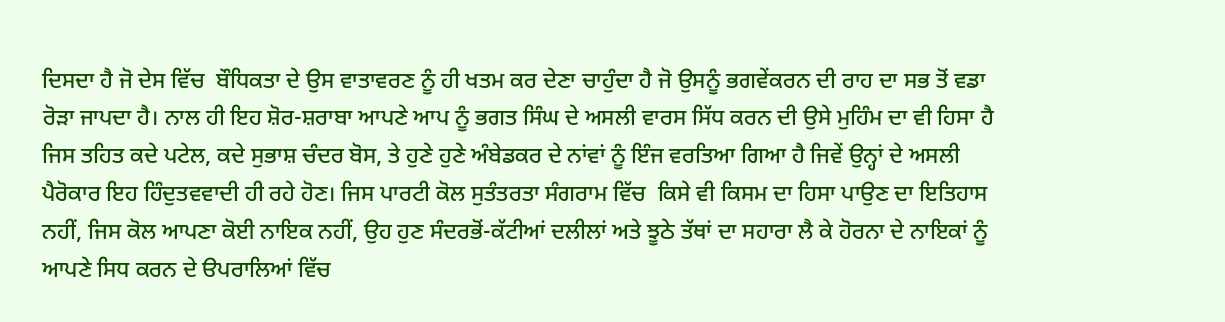ਦਿਸਦਾ ਹੈ ਜੋ ਦੇਸ ਵਿੱਚ  ਬੌਧਿਕਤਾ ਦੇ ਉਸ ਵਾਤਾਵਰਣ ਨੂੰ ਹੀ ਖਤਮ ਕਰ ਦੇਣਾ ਚਾਹੁੰਦਾ ਹੈ ਜੋ ਉਸਨੂੰ ਭਗਵੇਂਕਰਨ ਦੀ ਰਾਹ ਦਾ ਸਭ ਤੋਂ ਵਡਾ ਰੋੜਾ ਜਾਪਦਾ ਹੈ। ਨਾਲ ਹੀ ਇਹ ਸ਼ੋਰ-ਸ਼ਰਾਬਾ ਆਪਣੇ ਆਪ ਨੂੰ ਭਗਤ ਸਿੰਘ ਦੇ ਅਸਲੀ ਵਾਰਸ ਸਿੱਧ ਕਰਨ ਦੀ ਉਸੇ ਮੁਹਿੰਮ ਦਾ ਵੀ ਹਿਸਾ ਹੈ ਜਿਸ ਤਹਿਤ ਕਦੇ ਪਟੇਲ, ਕਦੇ ਸੁਭਾਸ਼ ਚੰਦਰ ਬੋਸ, ਤੇ ਹੁਣੇ ਹੁਣੇ ਅੰਬੇਡਕਰ ਦੇ ਨਾਂਵਾਂ ਨੂੰ ਇੰਜ ਵਰਤਿਆ ਗਿਆ ਹੈ ਜਿਵੇਂ ਉਨ੍ਹਾਂ ਦੇ ਅਸਲੀ ਪੈਰੋਕਾਰ ਇਹ ਹਿੰਦੁਤਵਵਾਦੀ ਹੀ ਰਹੇ ਹੋਣ। ਜਿਸ ਪਾਰਟੀ ਕੋਲ ਸੁਤੰਤਰਤਾ ਸੰਗਰਾਮ ਵਿੱਚ  ਕਿਸੇ ਵੀ ਕਿਸਮ ਦਾ ਹਿਸਾ ਪਾਉਣ ਦਾ ਇਤਿਹਾਸ ਨਹੀਂ, ਜਿਸ ਕੋਲ ਆਪਣਾ ਕੋਈ ਨਾਇਕ ਨਹੀਂ, ਉਹ ਹੁਣ ਸੰਦਰਭੋਂ-ਕੱਟੀਆਂ ਦਲੀਲਾਂ ਅਤੇ ਝੂਠੇ ਤੱਥਾਂ ਦਾ ਸਹਾਰਾ ਲੈ ਕੇ ਹੋਰਨਾ ਦੇ ਨਾਇਕਾਂ ਨੂੰ ਆਪਣੇ ਸਿਧ ਕਰਨ ਦੇ ੳਪਰਾਲਿਆਂ ਵਿੱਚ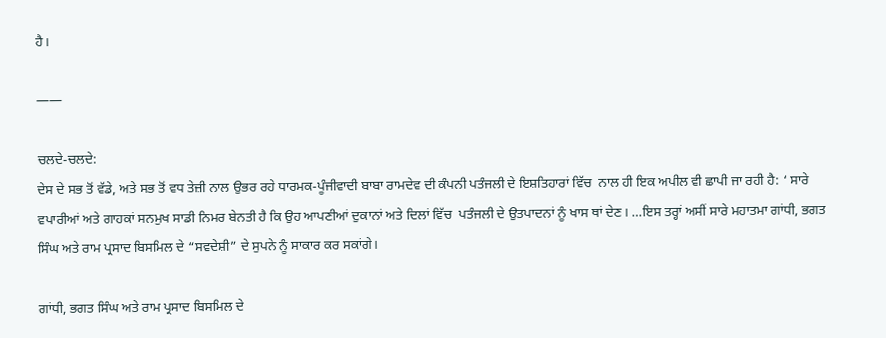ਹੈ।

——

ਚਲਦੇ-ਚਲਦੇ:
ਦੇਸ ਦੇ ਸਭ ਤੋਂ ਵੱਡੇ, ਅਤੇ ਸਭ ਤੋਂ ਵਧ ਤੇਜ਼ੀ ਨਾਲ ਉਭਰ ਰਹੇ ਧਾਰਮਕ-ਪੂੰਜੀਵਾਦੀ ਬਾਬਾ ਰਾਮਦੇਵ ਦੀ ਕੰਪਨੀ ਪਤੰਜਲੀ ਦੇ ਇਸ਼ਤਿਹਾਰਾਂ ਵਿੱਚ  ਨਾਲ ਹੀ ਇਕ ਅਪੀਲ ਵੀ ਛਾਪੀ ਜਾ ਰਹੀ ਹੈ: ‘ ਸਾਰੇ ਵਪਾਰੀਆਂ ਅਤੇ ਗਾਹਕਾਂ ਸਨਮੁਖ ਸਾਡੀ ਨਿਮਰ ਬੇਨਤੀ ਹੈ ਕਿ ਉਹ ਆਪਣੀਆਂ ਦੁਕਾਨਾਂ ਅਤੇ ਦਿਲਾਂ ਵਿੱਚ  ਪਤੰਜਲੀ ਦੇ ਉਤਪਾਦਨਾਂ ਨੂੰ ਖਾਸ ਥਾਂ ਦੇਣ। …ਇਸ ਤਰ੍ਹਾਂ ਅਸੀਂ ਸਾਰੇ ਮਹਾਤਮਾ ਗਾਂਧੀ, ਭਗਤ ਸਿੰਘ ਅਤੇ ਰਾਮ ਪ੍ਰਸਾਦ ਬਿਸਮਿਲ ਦੇ “ਸਵਦੇਸ਼ੀ” ਦੇ ਸੁਪਨੇ ਨੂੰ ਸਾਕਾਰ ਕਰ ਸਕਾਂਗੇ।

ਗਾਂਧੀ, ਭਗਤ ਸਿੰਘ ਅਤੇ ਰਾਮ ਪ੍ਰਸਾਦ ਬਿਸਮਿਲ ਦੇ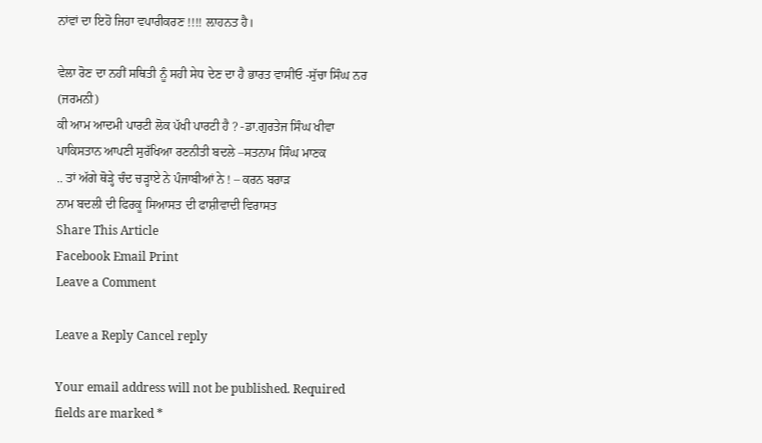ਨਾਂਵਾਂ ਦਾ ਇਹੋ ਜਿਹਾ ਵਪਾਰੀਕਰਣ !!!! ਲ਼ਾਹਨਤ ਹੈ।

ਵੇਲਾ ਰੋਣ ਦਾ ਨਹੀਂ ਸਥਿਤੀ ਨੂੰ ਸਹੀ ਸੇਧ ਦੇਣ ਦਾ ਹੈ ਭਾਰਤ ਵਾਸੀਓ -ਸੁੱਚਾ ਸਿੰਘ ਨਰ (ਜਰਮਨੀ)
ਕੀ ਆਮ ਆਦਮੀ ਪਾਰਟੀ ਲੋਕ ਪੱਖੀ ਪਾਰਟੀ ਹੈ ? -ਡਾ.ਗੁਰਤੇਜ ਸਿੰਘ ਖੀਵਾ
ਪਾਕਿਸਤਾਨ ਆਪਣੀ ਸੁਰੱਖਿਆ ਰਣਨੀਤੀ ਬਦਲੇ –ਸਤਨਾਮ ਸਿੰਘ ਮਾਣਕ
.. ਤਾਂ ਅੱਗੇ ਥੋੜ੍ਹੇ ਚੰਦ ਚੜ੍ਹਾਏ ਨੇ ਪੰਜਾਬੀਆਂ ਨੇ ! – ਕਰਨ ਬਰਾੜ
ਨਾਮ ਬਦਲੀ ਦੀ ਫਿਰਕੂ ਸਿਆਸਤ ਦੀ ਫਾਸ਼ੀਵਾਦੀ ਵਿਰਾਸਤ
Share This Article
Facebook Email Print
Leave a Comment

Leave a Reply Cancel reply

Your email address will not be published. Required fields are marked *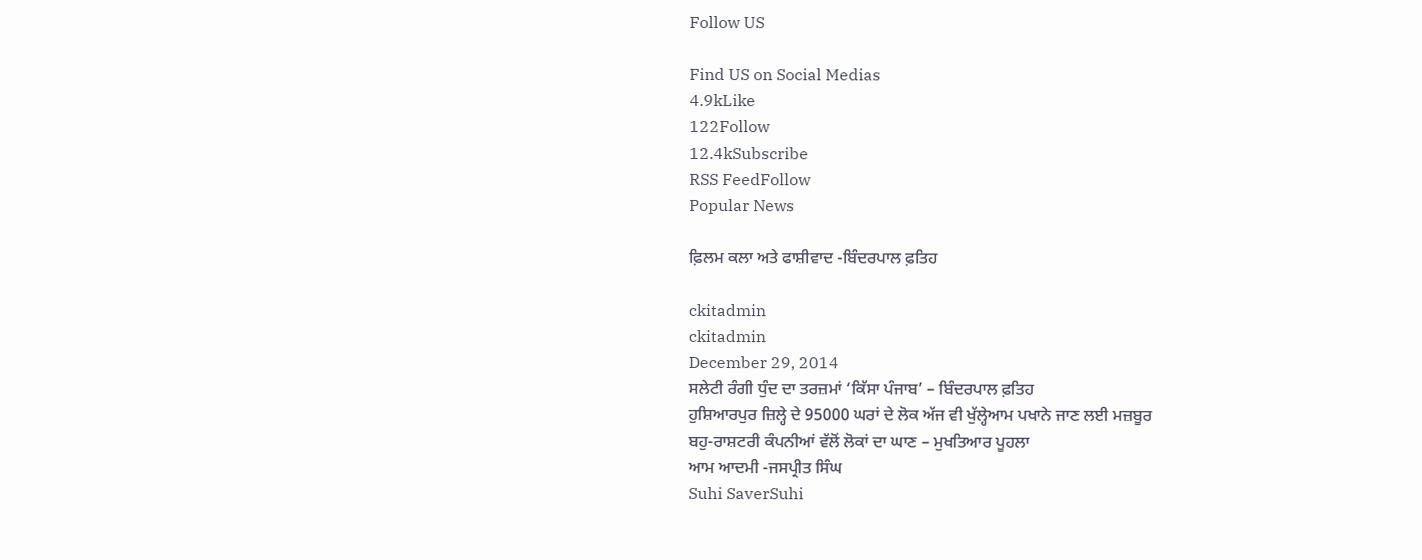Follow US

Find US on Social Medias
4.9kLike
122Follow
12.4kSubscribe
RSS FeedFollow
Popular News

ਫ਼ਿਲਮ ਕਲਾ ਅਤੇ ਫਾਸ਼ੀਵਾਦ -ਬਿੰਦਰਪਾਲ ਫ਼ਤਿਹ

ckitadmin
ckitadmin
December 29, 2014
ਸਲੇਟੀ ਰੰਗੀ ਧੁੰਦ ਦਾ ਤਰਜ਼ਮਾਂ ‘ਕਿੱਸਾ ਪੰਜਾਬ’ – ਬਿੰਦਰਪਾਲ ਫ਼ਤਿਹ
ਹੁਸ਼ਿਆਰਪੁਰ ਜ਼ਿਲ੍ਹੇ ਦੇ 95000 ਘਰਾਂ ਦੇ ਲੋਕ ਅੱਜ ਵੀ ਖੁੱਲ੍ਹੇਆਮ ਪਖਾਨੇ ਜਾਣ ਲਈ ਮਜ਼ਬੂਰ
ਬਹੁ-ਰਾਸ਼ਟਰੀ ਕੰਪਨੀਆਂ ਵੱਲੋਂ ਲੋਕਾਂ ਦਾ ਘਾਣ – ਮੁਖਤਿਆਰ ਪੂਹਲਾ
ਆਮ ਆਦਮੀ -ਜਸਪ੍ਰੀਤ ਸਿੰਘ
Suhi SaverSuhi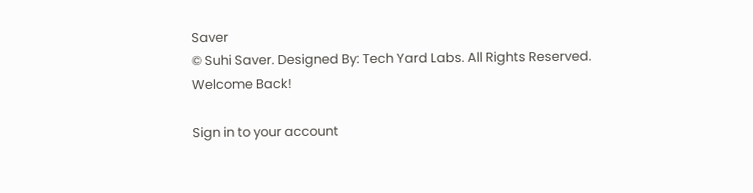Saver
© Suhi Saver. Designed By: Tech Yard Labs. All Rights Reserved.
Welcome Back!

Sign in to your account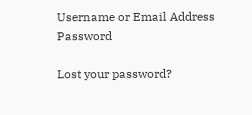Username or Email Address
Password

Lost your password?